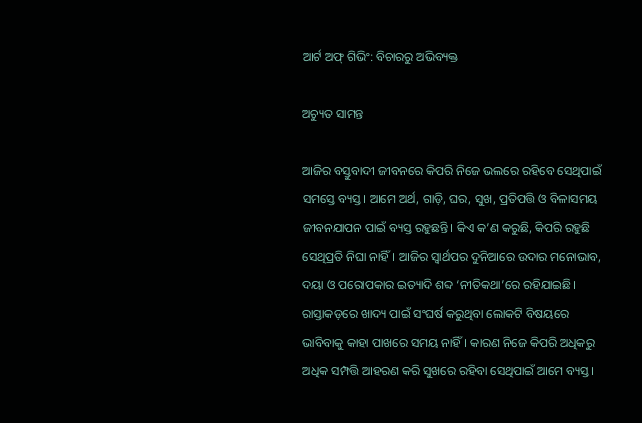ଆର୍ଟ ଅଫ୍‍ ଗିଭିଂ: ବିଚାରରୁ ଅଭିବ୍ୟକ୍ତ

ଅଚ୍ୟୁତ ସାମନ୍ତ

ଆଜିର ବସ୍ତୁବାଦୀ ଜୀବନରେ କିପରି ନିଜେ ଭଲରେ ରହିବେ ସେଥିପାଇଁ ସମସ୍ତେ ବ୍ୟସ୍ତ। ଆମେ ଅର୍ଥ, ଗାଡ଼ି, ଘର, ସୁଖ, ପ୍ରତିପତ୍ତି ଓ ବିଳାସମୟ ଜୀବନଯାପନ ପାଇଁ ବ୍ୟସ୍ତ ରହୁଛନ୍ତି। କିଏ କ’ଣ କରୁଛି, କିପରି ରହୁଛି ସେଥିପ୍ରତି ନିଘା ନାହିଁ। ଆଜିର ସ୍ୱାର୍ଥପର ଦୁନିଆରେ ଉଦାର ମନୋଭାବ, ଦୟା ଓ ପରୋପକାର ଇତ୍ୟାଦି ଶବ୍ଦ ‘ନୀତିକଥା’ରେ ରହିଯାଇଛି। ରାସ୍ତାକଡ଼ରେ ଖାଦ୍ୟ ପାଇଁ ସଂଘର୍ଷ କରୁଥିବା ଲୋକଟି ବିଷୟରେ ଭାବିବାକୁ କାହା ପାଖରେ ସମୟ ନାହିଁ। କାରଣ ନିଜେ କିପରି ଅଧିକରୁ ଅଧିକ ସମ୍ପତ୍ତି ଆହରଣ କରି ସୁଖରେ ରହିବା ସେଥିପାଇଁ ଆମେ ବ୍ୟସ୍ତ।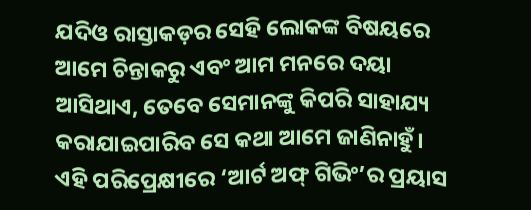ଯଦିଓ ରାସ୍ତାକଡ଼ର ସେହି ଲୋକଙ୍କ ବିଷୟରେ ଆମେ ଚିନ୍ତାକରୁ ଏବଂ ଆମ ମନରେ ଦୟା ଆସିଥାଏ, ତେବେ ସେମାନଙ୍କୁ କିପରି ସାହାଯ୍ୟ କରାଯାଇପାରିବ ସେ କଥା ଆମେ ଜାଣିନାହୁଁ। ଏହି ପରିପ୍ରେକ୍ଷୀରେ ‘ଆର୍ଟ ଅଫ୍‍ ଗିଭିଂ’ର ପ୍ରୟାସ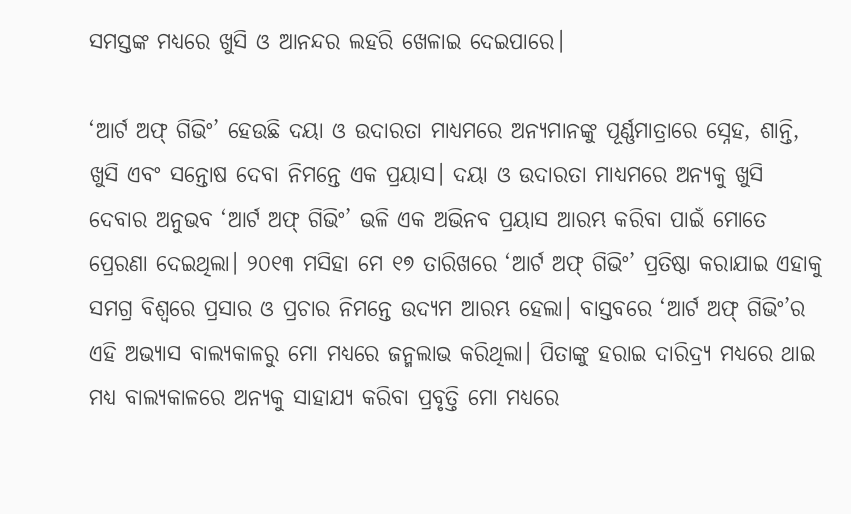ସମସ୍ତଙ୍କ ମଧ୍ୟରେ ଖୁସି ଓ ଆନନ୍ଦର ଲହରି ଖେଳାଇ ଦେଇପାରେ।

‘ଆର୍ଟ ଅଫ୍‍ ଗିଭିଂ’ ହେଉଛି ଦୟା ଓ ଉଦାରତା ମାଧ୍ୟମରେ ଅନ୍ୟମାନଙ୍କୁ ପୂର୍ଣ୍ଣମାତ୍ରାରେ ସ୍ନେହ, ଶାନ୍ତି, ଖୁସି ଏବଂ ସନ୍ତୋଷ ଦେବା ନିମନ୍ତେ ଏକ ପ୍ରୟାସ। ଦୟା ଓ ଉଦାରତା ମାଧ୍ୟମରେ ଅନ୍ୟକୁ ଖୁସି ଦେବାର ଅନୁଭବ ‘ଆର୍ଟ ଅଫ୍‍ ଗିଭିଂ’ ଭଳି ଏକ ଅଭିନବ ପ୍ରୟାସ ଆରମ୍ଭ କରିବା ପାଇଁ ମୋତେ ପ୍ରେରଣା ଦେଇଥିଲା। ୨୦୧୩ ମସିହା ମେ ୧୭ ତାରିଖରେ ‘ଆର୍ଟ ଅଫ୍‍ ଗିଭିଂ’ ପ୍ରତିଷ୍ଠା କରାଯାଇ ଏହାକୁ ସମଗ୍ର ବିଶ୍ୱରେ ପ୍ରସାର ଓ ପ୍ରଚାର ନିମନ୍ତେ ଉଦ୍ୟମ ଆରମ୍ଭ ହେଲା। ବାସ୍ତବରେ ‘ଆର୍ଟ ଅଫ୍‍ ଗିଭିଂ’ର ଏହି ଅଭ୍ୟାସ ବାଲ୍ୟକାଳରୁ ମୋ ମଧ୍ୟରେ ଜନ୍ମଲାଭ କରିଥିଲା। ପିତାଙ୍କୁ ହରାଇ ଦାରିଦ୍ର୍ୟ ମଧ୍ୟରେ ଥାଇ ମଧ୍ୟ ବାଲ୍ୟକାଳରେ ଅନ୍ୟକୁ ସାହାଯ୍ୟ କରିବା ପ୍ରବୃତ୍ତି ମୋ ମଧ୍ୟରେ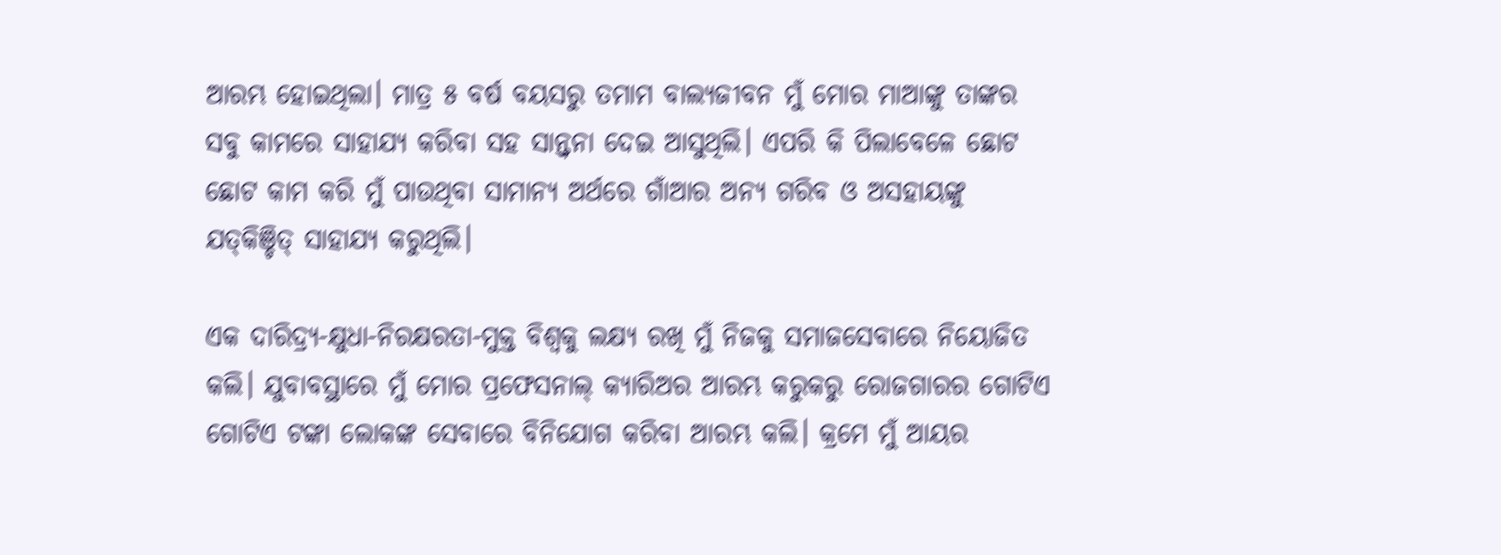ଆରମ୍ଭ ହୋଇଥିଲା। ମାତ୍ର ୫ ବର୍ଷ ବୟସରୁ ତମାମ ବାଲ୍ୟଜୀବନ ମୁଁ ମୋର ମାଆଙ୍କୁ ତାଙ୍କର ସବୁ କାମରେ ସାହାଯ୍ୟ କରିବା ସହ ସାନ୍ତ୍ୱନା ଦେଇ ଆସୁଥିଲି। ଏପରି କି ପିଲାବେଳେ ଛୋଟ ଛୋଟ କାମ କରି ମୁଁ ପାଉଥିବା ସାମାନ୍ୟ ଅର୍ଥରେ ଗାଁଆର ଅନ୍ୟ ଗରିବ ଓ ଅସହାୟଙ୍କୁ ଯତ୍‍କିଞ୍ଚିତ୍‌ ସାହାଯ୍ୟ କରୁଥିଲି।

ଏକ ଦାରିଦ୍ର୍ୟ-କ୍ଷୁଧା-ନିରକ୍ଷରତା-ମୁକ୍ତ ବିଶ୍ୱକୁ ଲକ୍ଷ୍ୟ ରଖି ମୁଁ ନିଜକୁ ସମାଜସେବାରେ ନିୟୋଜିତ କଲି। ଯୁବାବସ୍ଥାରେ ମୁଁ ମୋର ପ୍ରଫେସନାଲ୍‍ କ୍ୟାରିଅର ଆରମ୍ଭ କରୁକରୁ ରୋଜଗାରର ଗୋଟିଏ ଗୋଟିଏ ଟଙ୍କା ଲୋକଙ୍କ ସେବାରେ ବିନିଯୋଗ କରିବା ଆରମ୍ଭ କଲି। କ୍ରମେ ମୁଁ ଆୟର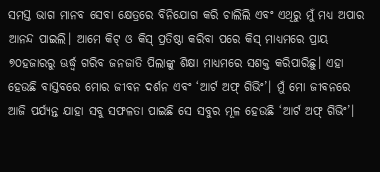ସମସ୍ତ ଭାଗ ମାନବ ସେବା କ୍ଷେତ୍ରରେ ବିନିଯୋଗ କରି ଚାଲିଲି ଏବଂ ଏଥିରୁ ମୁଁ ମଧ୍ୟ ଅପାର ଆନନ୍ଦ ପାଇଲି। ଆମେ କିଟ୍‍ ଓ କିସ୍‍ ପ୍ରତିଷ୍ଠା କରିବା ପରେ କିସ୍‍ ମାଧ୍ୟମରେ ପ୍ରାୟ ୭୦ହଜାରରୁ ଊର୍ଦ୍ଧ୍ବ ଗରିବ ଜନଜାତି ପିଲାଙ୍କୁ ଶିକ୍ଷା ମାଧ୍ୟମରେ ସଶକ୍ତ କରିପାରିଛୁ। ଏହା ହେଉଛି ବାସ୍ତବରେ ମୋର ଜୀବନ ଦର୍ଶନ ଏବଂ ‘ଆର୍ଟ ଅଫ୍‍ ଗିଭିଂ’। ମୁଁ ମୋ ଜୀବନରେ ଆଜି ପର୍ଯ୍ୟନ୍ତ ଯାହା ସବୁ ସଫଳତା ପାଇଛି ସେ ସବୁର ମୂଳ ହେଉଛି ‘ଆର୍ଟ ଅଫ୍‍ ଗିଭିଂ’।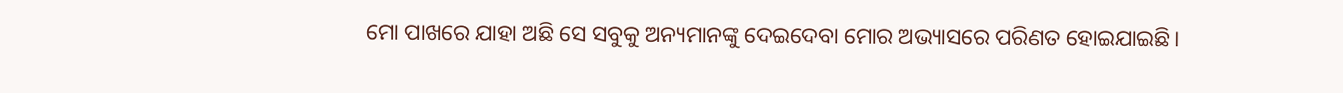ମୋ ପାଖରେ ଯାହା ଅଛି ସେ ସବୁକୁ ଅନ୍ୟମାନଙ୍କୁ ଦେଇଦେବା ମୋର ଅଭ୍ୟାସରେ ପରିଣତ ହୋଇଯାଇଛି।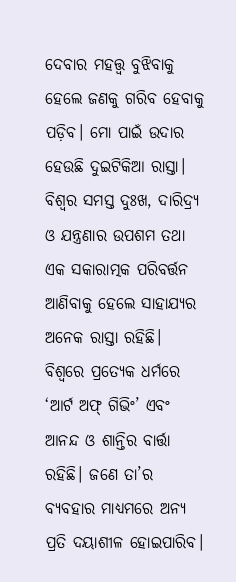ଦେବାର ମହତ୍ତ୍ୱ ବୁଝିବାକୁ ହେଲେ ଜଣକୁ ଗରିବ ହେବାକୁ ପଡ଼ିବ। ମୋ ପାଇଁ ଉଦାର ହେଉଛି ଦୁଇଟିକିଆ ରାସ୍ତା। ବିଶ୍ୱର ସମସ୍ତ ଦୁଃଖ, ଦାରିଦ୍ର୍ୟ ଓ ଯନ୍ତ୍ରଣାର ଉପଶମ ତଥା ଏକ ସକାରାତ୍ମକ ପରିବର୍ତ୍ତନ ଆଣିବାକୁ ହେଲେ ସାହାଯ୍ୟର ଅନେକ ରାସ୍ତା ରହିଛି। ବିଶ୍ୱରେ ପ୍ରତ୍ୟେକ ଧର୍ମରେ ‘ଆର୍ଟ ଅଫ୍‍ ଗିଭିଂ’ ଏବଂ ଆନନ୍ଦ ଓ ଶାନ୍ତିର ବାର୍ତ୍ତା ରହିଛି। ଜଣେ ତା’ର ବ୍ୟବହାର ମାଧ୍ୟମରେ ଅନ୍ୟ ପ୍ରତି ଦୟାଶୀଳ ହୋଇପାରିବ।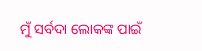ମୁଁ ସର୍ବଦା ଲୋକଙ୍କ ପାଇଁ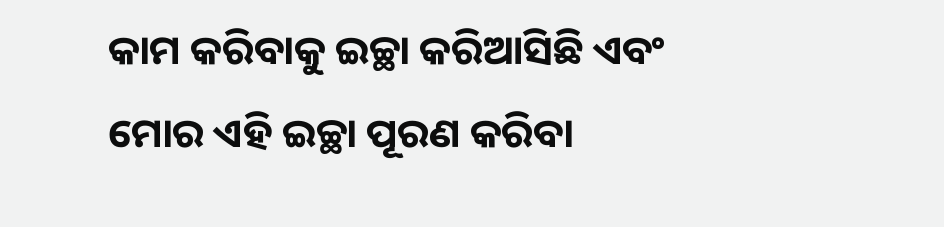କାମ କରିବାକୁ ଇଚ୍ଛା କରିଆସିଛି ଏବଂ ମୋର ଏହି ଇଚ୍ଛା ପୂରଣ କରିବା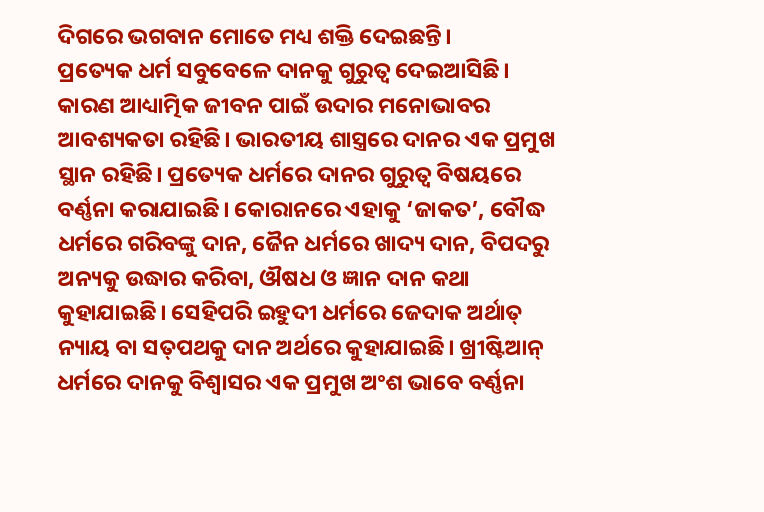ଦିଗରେ ଭଗବାନ ମୋତେ ମଧ୍ୟ ଶକ୍ତି ଦେଇଛନ୍ତି।
ପ୍ରତ୍ୟେକ ଧର୍ମ ସବୁବେଳେ ଦାନକୁ ଗୁରୁତ୍ୱ ଦେଇଆସିଛି। କାରଣ ଆଧ୍ୟାତ୍ମିକ ଜୀବନ ପାଇଁ ଉଦାର ମନୋଭାବର ଆବଶ୍ୟକତା ରହିଛି। ଭାରତୀୟ ଶାସ୍ତ୍ରରେ ଦାନର ଏକ ପ୍ରମୁଖ ସ୍ଥାନ ରହିଛି। ପ୍ରତ୍ୟେକ ଧର୍ମରେ ଦାନର ଗୁରୁତ୍ୱ ବିଷୟରେ ବର୍ଣ୍ଣନା କରାଯାଇଛି। କୋରାନରେ ଏହାକୁ ‘ଜାକତ’, ବୌଦ୍ଧ ଧର୍ମରେ ଗରିବଙ୍କୁ ଦାନ, ଜୈନ ଧର୍ମରେ ଖାଦ୍ୟ ଦାନ, ବିପଦରୁ ଅନ୍ୟକୁ ଉଦ୍ଧାର କରିବା, ଔଷଧ ଓ ଜ୍ଞାନ ଦାନ କଥା କୁହାଯାଇଛି। ସେହିପରି ଇହୁଦୀ ଧର୍ମରେ ଜେଦାକ ଅର୍ଥାତ୍‍ ନ୍ୟାୟ ବା ସତ୍‍ପଥକୁ ଦାନ ଅର୍ଥରେ କୁହାଯାଇଛି। ଖ୍ରୀଷ୍ଟିଆନ୍‍ ଧର୍ମରେ ଦାନକୁ ବିଶ୍ୱାସର ଏକ ପ୍ରମୁଖ ଅଂଶ ଭାବେ ବର୍ଣ୍ଣନା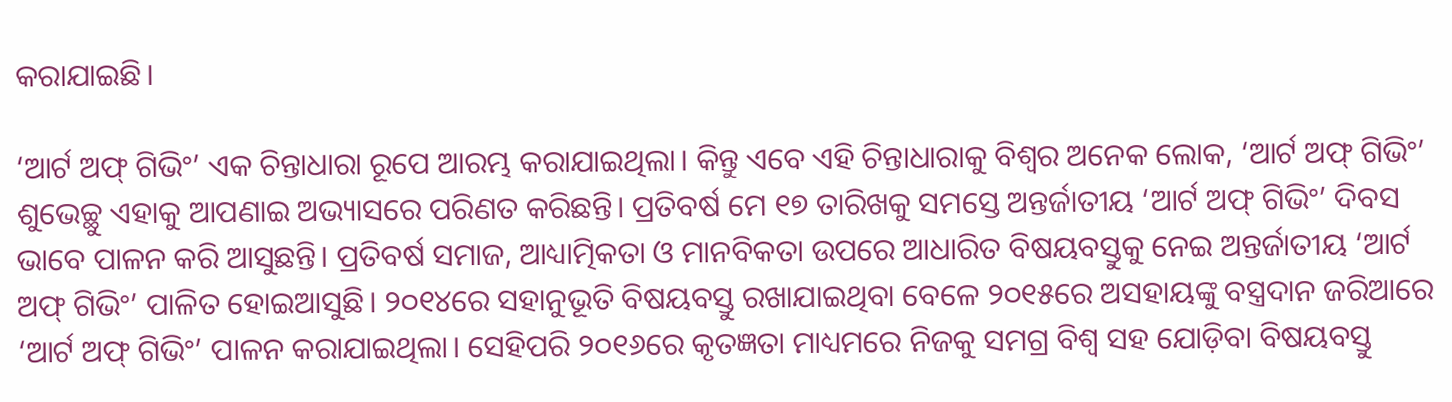କରାଯାଇଛି।

‘ଆର୍ଟ ଅଫ୍‍ ଗିଭିଂ’ ଏକ ଚିନ୍ତାଧାରା ରୂପେ ଆରମ୍ଭ କରାଯାଇଥିଲା। କିନ୍ତୁ ଏବେ ଏହି ଚିନ୍ତାଧାରାକୁ ବିଶ୍ୱର ଅନେକ ଲୋକ, ‘ଆର୍ଟ ଅଫ୍‍ ଗିଭିଂ’ ଶୁଭେଚ୍ଛୁ ଏହାକୁ ଆପଣାଇ ଅଭ୍ୟାସରେ ପରିଣତ କରିଛନ୍ତି। ପ୍ରତିବର୍ଷ ମେ ୧୭ ତାରିଖକୁ ସମସ୍ତେ ଅନ୍ତର୍ଜାତୀୟ ‘ଆର୍ଟ ଅଫ୍‍ ଗିଭିଂ’ ଦିବସ ଭାବେ ପାଳନ କରି ଆସୁଛନ୍ତି। ପ୍ରତିବର୍ଷ ସମାଜ, ଆଧ୍ୟାତ୍ମିକତା ଓ ମାନବିକତା ଉପରେ ଆଧାରିତ ବିଷୟବସ୍ତୁକୁ ନେଇ ଅନ୍ତର୍ଜାତୀୟ ‘ଆର୍ଟ ଅଫ୍‍ ଗିଭିଂ’ ପାଳିତ ହୋଇଆସୁଛି। ୨୦୧୪ରେ ସହାନୁଭୂତି ବିଷୟବସ୍ତୁ ରଖାଯାଇଥିବା ବେଳେ ୨୦୧୫ରେ ଅସହାୟଙ୍କୁ ବସ୍ତ୍ରଦାନ ଜରିଆରେ ‘ଆର୍ଟ ଅଫ୍‍ ଗିଭିଂ’ ପାଳନ କରାଯାଇଥିଲା। ସେହିପରି ୨୦୧୬ରେ କୃତଜ୍ଞତା ମାଧ୍ୟମରେ ନିଜକୁ ସମଗ୍ର ବିଶ୍ୱ ସହ ଯୋଡ଼ିବା ବିଷୟବସ୍ତୁ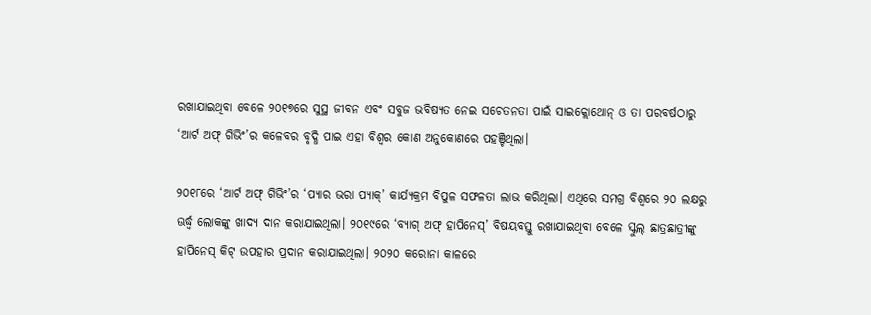ରଖାଯାଇଥିବା ବେଳେ ୨୦୧୭ରେ ସୁସ୍ଥ ଜୀବନ ଏବଂ ସବୁଜ ଭବିଷ୍ୟତ ନେଇ ସଚେତନତା ପାଇଁ ସାଇକ୍ଲୋଥୋନ୍‍ ଓ ତା ପରବର୍ଷଠାରୁ ‘ଆର୍ଟ ଅଫ୍‍ ଗିଭିଂ’ର କଳେବର ବୃଦ୍ଧି ପାଇ ଏହା ବିଶ୍ୱର କୋଣ ଅନୁକୋଣରେ ପହଞ୍ଚିଥିଲା।

୨୦୧୮ରେ ‘ଆର୍ଟ ଅଫ୍‍ ଗିଭିଂ’ର ‘ପ୍ୟାର ଭରା ପ୍ୟାକ୍‍’ କାର୍ଯ୍ୟକ୍ରମ ବିପୁଳ ସଫଳତା ଲାଭ କରିଥିଲା। ଏଥିରେ ସମଗ୍ର ବିଶ୍ୱରେ ୨୦ ଲକ୍ଷରୁ ଊର୍ଦ୍ଧ୍ବ ଲୋକଙ୍କୁ ଖାଦ୍ୟ ଦାନ କରାଯାଇଥିଲା। ୨୦୧୯ରେ ‘ବ୍ୟାଗ୍‍ ଅଫ୍‍ ହାପିନେସ୍‍’ ବିଷୟବସ୍ତୁ ରଖାଯାଇଥିବା ବେଳେ ସ୍କୁଲ୍‍ ଛାତ୍ରଛାତ୍ରୀଙ୍କୁ ହାପିନେସ୍‍ କିଟ୍‍ ଉପହାର ପ୍ରଦାନ କରାଯାଇଥିଲା। ୨୦୨୦ କରୋନା କାଳରେ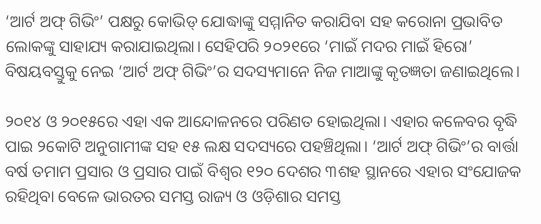‘ଆର୍ଟ ଅଫ୍‍ ଗିଭିଂ’ ପକ୍ଷରୁ କୋଭିଡ୍‍ ଯୋଦ୍ଧାଙ୍କୁ ସମ୍ମାନିତ କରାଯିବା ସହ କରୋନା ପ୍ରଭାବିତ ଲୋକଙ୍କୁ ସାହାଯ୍ୟ କରାଯାଇଥିଲା। ସେହିପରି ୨୦୨୧ରେ ‘ମାଇଁ ମଦର ମାଇଁ ହିରୋ’ ବିଷୟବସ୍ତୁକୁ ନେଇ ‘ଆର୍ଟ ଅଫ୍‍ ଗିଭିଂ’ର ସଦସ୍ୟମାନେ ନିଜ ମାଆଙ୍କୁ କୃତଜ୍ଞତା ଜଣାଇଥିଲେ।

୨୦୧୪ ଓ ୨୦୧୫ରେ ଏହା ଏକ ଆନ୍ଦୋଳନରେ ପରିଣତ ହୋଇଥିଲା। ଏହାର କଳେବର ବୃଦ୍ଧି ପାଇ ୨କୋଟି ଅନୁଗାମୀଙ୍କ ସହ ୧୫ ଲକ୍ଷ ସଦସ୍ୟରେ ପହଞ୍ଚିଥିଲା। ‘ଆର୍ଟ ଅଫ୍‍ ଗିଭିଂ’ର ବାର୍ତ୍ତା ବର୍ଷ ତମାମ ପ୍ରସାର ଓ ପ୍ରସାର ପାଇଁ ବିଶ୍ୱର ୧୨୦ ଦେଶର ୩ଶହ ସ୍ଥାନରେ ଏହାର ସଂଯୋଜକ ରହିଥିବା ବେଳେ ଭାରତର ସମସ୍ତ ରାଜ୍ୟ ଓ ଓଡ଼ିଶାର ସମସ୍ତ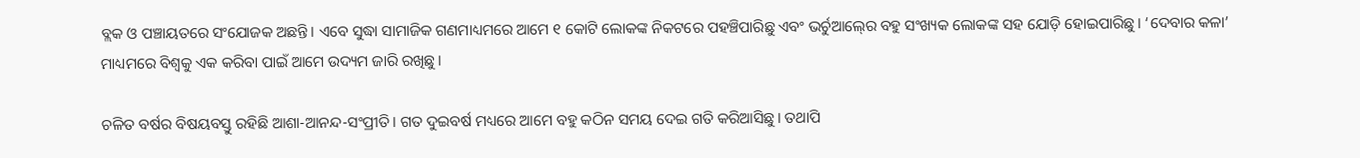ବ୍ଲକ ଓ ପଞ୍ଚାୟତରେ ସଂଯୋଜକ ଅଛନ୍ତି। ଏବେ ସୁଦ୍ଧା ସାମାଜିକ ଗଣମାଧ୍ୟମରେ ଆମେ ୧ କୋଟି ଲୋକଙ୍କ ନିକଟରେ ପହଞ୍ଚିପାରିଛୁ ଏବଂ ଭର୍ଚୁଆଲ୍‍ରେ ବହୁ ସଂଖ୍ୟକ ଲୋକଙ୍କ ସହ ଯୋଡ଼ି ହୋଇପାରିଛୁ। ‘ଦେବାର କଳା’ ମାଧ୍ୟମରେ ବିଶ୍ୱକୁ ଏକ କରିବା ପାଇଁ ଆମେ ଉଦ୍ୟମ ଜାରି ରଖିଛୁ।

ଚଳିତ ବର୍ଷର ବିଷୟବସ୍ତୁ ରହିଛି ଆଶା-ଆନନ୍ଦ-ସଂପ୍ରୀତି। ଗତ ଦୁଇବର୍ଷ ମଧ୍ୟରେ ଆମେ ବହୁ କଠିନ ସମୟ ଦେଇ ଗତି କରିଆସିଛୁ। ତଥାପି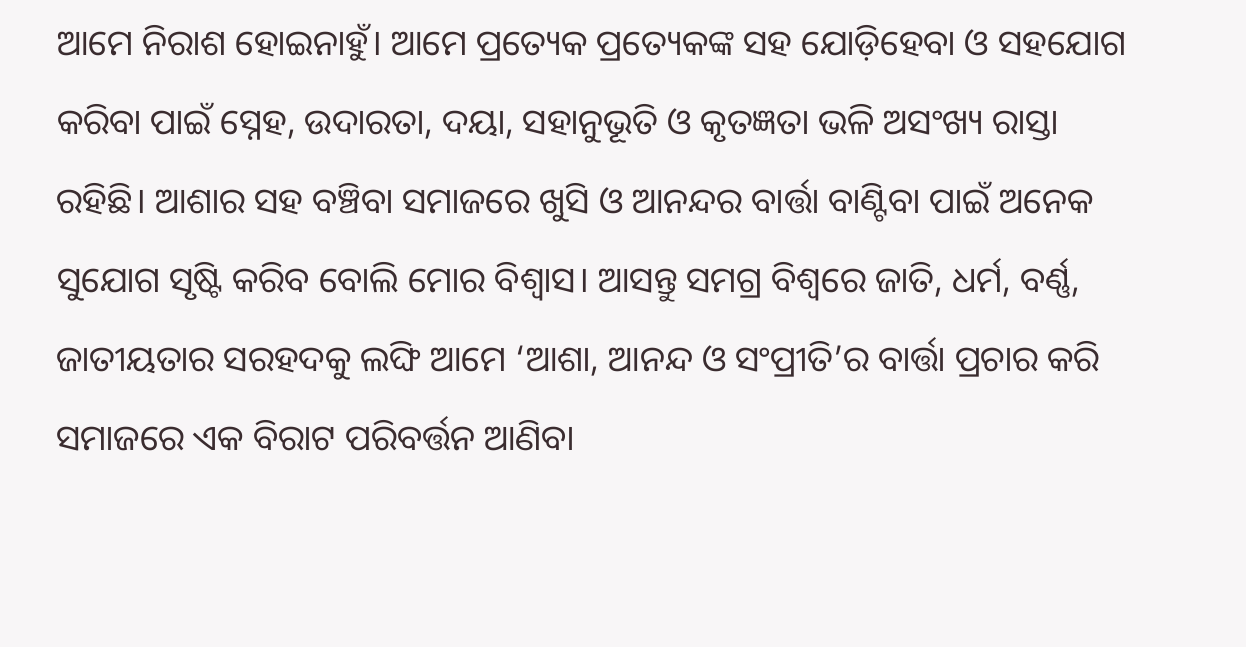ଆମେ ନିରାଶ ହୋଇନାହୁଁ। ଆମେ ପ୍ରତ୍ୟେକ ପ୍ରତ୍ୟେକଙ୍କ ସହ ଯୋଡ଼ିହେବା ଓ ସହଯୋଗ କରିବା ପାଇଁ ସ୍ନେହ, ଉଦାରତା, ଦୟା, ସହାନୁଭୂତି ଓ କୃତଜ୍ଞତା ଭଳି ଅସଂଖ୍ୟ ରାସ୍ତା ରହିଛି। ଆଶାର ସହ ବଞ୍ଚିବା ସମାଜରେ ଖୁସି ଓ ଆନନ୍ଦର ବାର୍ତ୍ତା ବାଣ୍ଟିବା ପାଇଁ ଅନେକ ସୁଯୋଗ ସୃଷ୍ଟି କରିବ ବୋଲି ମୋର ବିଶ୍ୱାସ। ଆସନ୍ତୁ ସମଗ୍ର ବିଶ୍ୱରେ ଜାତି, ଧର୍ମ, ବର୍ଣ୍ଣ, ଜାତୀୟତାର ସରହଦକୁ ଲଙ୍ଘି ଆମେ ‘ଆଶା, ଆନନ୍ଦ ଓ ସଂପ୍ରୀତି’ର ବାର୍ତ୍ତା ପ୍ରଚାର କରି ସମାଜରେ ଏକ ବିରାଟ ପରିବର୍ତ୍ତନ ଆଣିବା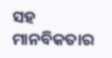ସହ ମାନବିକତାର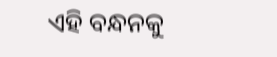ଏହି ବନ୍ଧନକୁ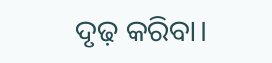ଦୃଢ଼ କରିବା।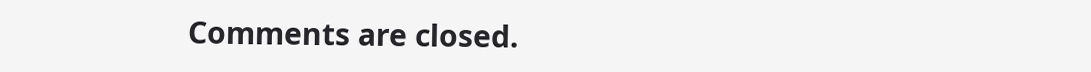Comments are closed.